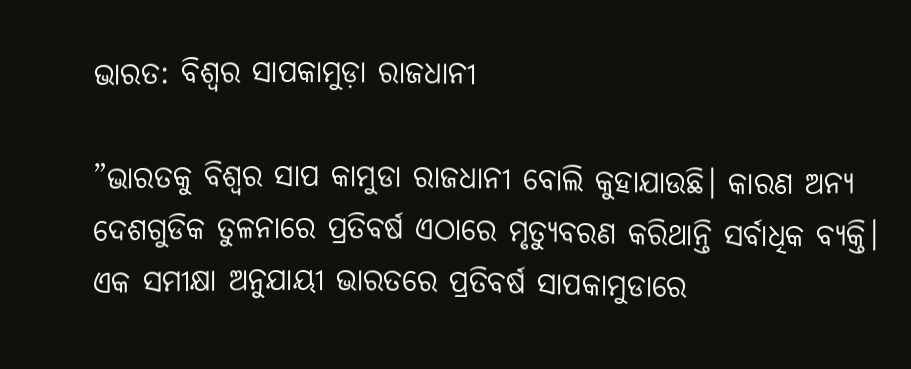ଭାରତ: ବିଶ୍ୱର ସାପକାମୁଡ଼ା ରାଜଧାନୀ

”ଭାରତକୁ ବିଶ୍ୱର ସାପ କାମୁଡା ରାଜଧାନୀ ବୋଲି କୁହାଯାଉଛି। କାରଣ ଅନ୍ୟ ଦେଶଗୁଡିକ ତୁଳନାରେ ପ୍ରତିବର୍ଷ ଏଠାରେ ମୃତ୍ୟୁବରଣ କରିଥାନ୍ତି ସର୍ବାଧିକ ବ୍ୟକ୍ତି। ଏକ ସମୀକ୍ଷା ଅନୁଯାୟୀ ଭାରତରେ ପ୍ରତିବର୍ଷ ସାପକାମୁଡାରେ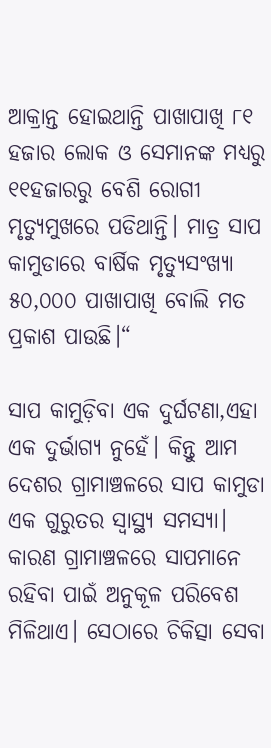ଆକ୍ରାନ୍ତ ହୋଇଥାନ୍ତି ପାଖାପାଖି ୮୧ ହଜାର ଲୋକ ଓ ସେମାନଙ୍କ ମଧ୍ୟରୁ ୧୧ହଜାରରୁ ବେଶି ରୋଗୀ ମୃତ୍ୟୁମୁଖରେ ପଡିଥାନ୍ତି। ମାତ୍ର ସାପ କାମୁଡାରେ ବାର୍ଷିକ ମୃତ୍ୟୁସଂଖ୍ୟା ୫୦,୦୦୦ ପାଖାପାଖି ବୋଲି ମତ ପ୍ରକାଶ ପାଉଛି।“

ସାପ କାମୁଡ଼ିବା ଏକ ଦୁର୍ଘଟଣା,ଏହା ଏକ ଦୁର୍ଭାଗ୍ୟ ନୁହେଁ। କିନ୍ତୁ ଆମ ଦେଶର ଗ୍ରାମାଞ୍ଚଳରେ ସାପ କାମୁଡା ଏକ ଗୁରୁତର ସ୍ବାସ୍ଥ୍ୟ ସମସ୍ୟା। କାରଣ ଗ୍ରାମାଞ୍ଚଳରେ ସାପମାନେ ରହିବା ପାଇଁ ଅନୁକୂଳ ପରିବେଶ ମିଳିଥାଏ। ସେଠାରେ ଚିକିତ୍ସା ସେବା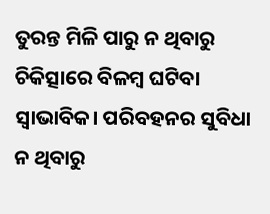ତୁରନ୍ତ ମିଳି ପାରୁ ନ ଥିବାରୁ ଚିକିତ୍ସାରେ ବିଳମ୍ବ ଘଟିବା ସ୍ବାଭାବିକ। ପରିବହନର ସୁବିଧା ନ ଥିବାରୁ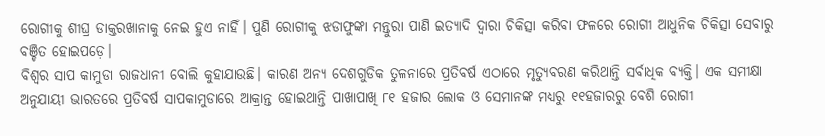ରୋଗୀକୁ ଶୀଘ୍ର ଡାକ୍ତରଖାନାକୁ ନେଇ ହୁଏ ନାହିଁ। ପୁଣି ରୋଗୀକୁ ଝଡାଫୁଙ୍କା ମନ୍ତୁରା ପାଣି ଇତ୍ୟାଦି ଦ୍ୱାରା ଚିକିତ୍ସା କରିବା ଫଳରେ ରୋଗୀ ଆଧୁନିକ ଚିକିତ୍ସା ସେବାରୁ ବଞ୍ଚିତ ହୋଇପଡ଼େ।
ବିଶ୍ୱର ସାପ କାମୁଡା ରାଜଧାନୀ ବୋଲି କୁହାଯାଉଛି। କାରଣ ଅନ୍ୟ ଦେଶଗୁଡିକ ତୁଳନାରେ ପ୍ରତିବର୍ଷ ଏଠାରେ ମୃତ୍ୟୁବରଣ କରିଥାନ୍ତି ସର୍ବାଧିକ ବ୍ୟକ୍ତି। ଏକ ସମୀକ୍ଷା ଅନୁଯାୟୀ ଭାରତରେ ପ୍ରତିବର୍ଷ ସାପକାମୁଡାରେ ଆକ୍ରାନ୍ତ ହୋଇଥାନ୍ତି ପାଖାପାଖି ୮୧ ହଜାର ଲୋକ ଓ ସେମାନଙ୍କ ମଧ୍ୟରୁ ୧୧ହଜାରରୁ ବେଶି ରୋଗୀ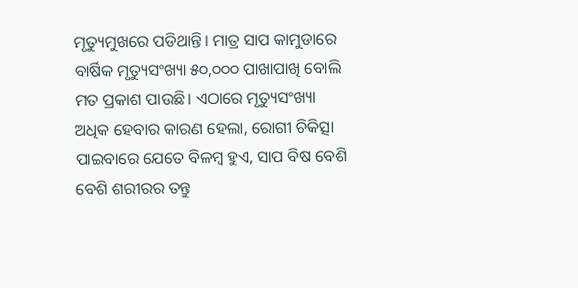ମୃତ୍ୟୁମୁଖରେ ପଡିଥାନ୍ତି। ମାତ୍ର ସାପ କାମୁଡାରେ ବାର୍ଷିକ ମୃତ୍ୟୁସଂଖ୍ୟା ୫୦,୦୦୦ ପାଖାପାଖି ବୋଲି ମତ ପ୍ରକାଶ ପାଉଛି। ଏଠାରେ ମୃତ୍ୟୁସଂଖ୍ୟା ଅଧିକ ହେବାର କାରଣ ହେଲା, ରୋଗୀ ଚିକିତ୍ସା ପାଇବାରେ ଯେତେ ବିଳମ୍ବ ହୁଏ, ସାପ ବିଷ ବେଶି ବେଶି ଶରୀରର ତନ୍ତୁ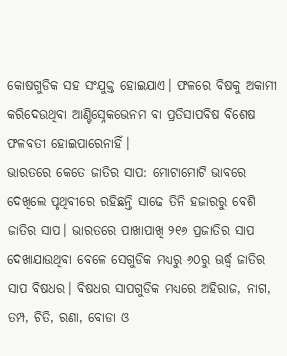କୋଷଗୁଡିକ ସହ ସଂଯୁକ୍ତ ହୋଇଯାଏ। ଫଳରେ ବିଷକୁ ଅକାମୀ କରିଦେଉଥିବା ଆଣ୍ଟିସ୍ନେକଭେନମ ବା ପ୍ରତିସାପବିଷ ବିଶେଷ ଫଳବତୀ ହୋଇପାରେନାହିଁ।
ଭାରତରେ କେତେ ଜାତିର ସାପ: ମୋଟାମୋଟି ଭାବରେ ଦେଖିଲେ ପୃଥିବୀରେ ରହିଛନ୍ତି ସାଢେ ତିନି ହଜାରରୁ ବେଶି ଜାତିର ସାପ। ଭାରତରେ ପାଖାପାଖି ୨୧୬ ପ୍ରଜାତିର ସାପ ଦେଖାଯାଉଥିବା ବେଳେ ସେଗୁଡିକ ମଧ୍ୟରୁ ୬୦ରୁ ଊର୍ଦ୍ଧ୍ୱ ଜାତିର ସାପ ବିଷଧର। ବିଷଧର ସାପଗୁଡିକ ମଧ୍ୟରେ ଅହିରାଜ, ନାଗ, ତମ୍ପ, ଚିତି, ରଣା, ବୋଡା ଓ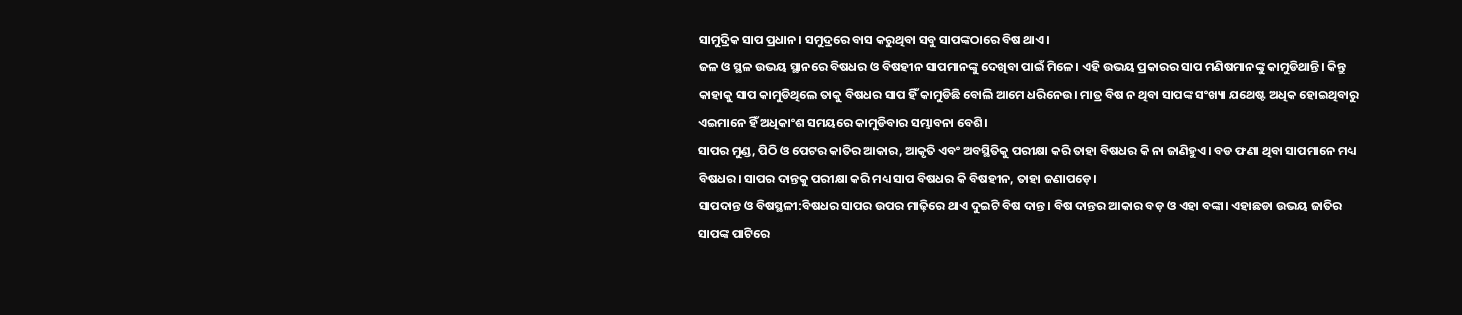ସାମୁଦ୍ରିକ ସାପ ପ୍ରଧାନ। ସମୁଦ୍ରରେ ବାସ କରୁଥିବା ସବୁ ସାପଙ୍କଠାରେ ବିଷ ଥାଏ।
ଜଳ ଓ ସ୍ଥଳ ଉଭୟ ସ୍ଥାନରେ ବିଷଧର ଓ ବିଷହୀନ ସାପମାନଙ୍କୁ ଦେଖିବା ପାଇଁ ମିଳେ। ଏହି ଉଭୟ ପ୍ରକାରର ସାପ ମଣିଷମାନଙ୍କୁ କାମୁଡିଥାନ୍ତି। କିନ୍ତୁ କାହାକୁ ସାପ କାମୁଡିଥିଲେ ତାକୁ ବିଷଧର ସାପ ହିଁ କାମୁଡିଛି ବୋଲି ଆମେ ଧରିନେଉ। ମାତ୍ର ବିଷ ନ ଥିବା ସାପଙ୍କ ସଂଖ୍ୟା ଯଥେଷ୍ଟ ଅଧିକ ହୋଇଥିବାରୁ ଏଇମାନେ ହିଁ ଅଧିକାଂଶ ସମୟରେ କାମୁଡିବାର ସମ୍ଭାବନା ବେଶି।
ସାପର ମୁଣ୍ଡ, ପିଠି ଓ ପେଟର କାତିର ଆକାର, ଆକୃତି ଏବଂ ଅବସ୍ଥିତିକୁ ପରୀକ୍ଷା କରି ତାହା ବିଷଧର କି ନା ଜାଣିହୁଏ। ବଡ ଫଣା ଥିବା ସାପମାନେ ମଧ୍ୟ ବିଷଧର। ସାପର ଦାନ୍ତକୁ ପରୀକ୍ଷା କରି ମଧ୍ୟ ସାପ ବିଷଧର କି ବିଷହୀନ, ତାହା ଜଣାପଡ଼େ।
ସାପଦାନ୍ତ ଓ ବିଷସ୍ଥଳୀ:ବିଷଧର ସାପର ଉପର ମାଢ଼ିରେ ଥାଏ ଦୁଇଟି ବିଷ ଦାନ୍ତ। ବିଷ ଦାନ୍ତର ଆକାର ବଡ଼ ଓ ଏହା ବଙ୍କା। ଏହାଛଡା ଉଭୟ ଜାତିର ସାପଙ୍କ ପାଟିରେ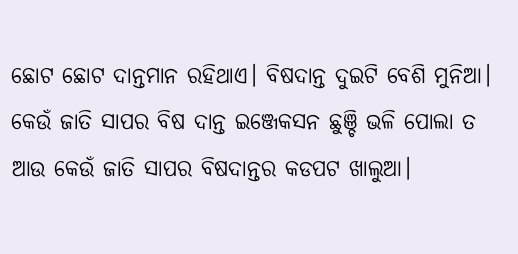ଛୋଟ ଛୋଟ ଦାନ୍ତମାନ ରହିଥାଏ। ବିଷଦାନ୍ତ ଦୁଇଟି ବେଶି ମୁନିଆ। କେଉଁ ଜାତି ସାପର ବିଷ ଦାନ୍ତ ଇଞ୍ଜେକସନ ଛୁଞ୍ଚି ଭଳି ପୋଲା ତ ଆଉ କେଉଁ ଜାତି ସାପର ବିଷଦାନ୍ତର କଡପଟ ଖାଲୁଆ।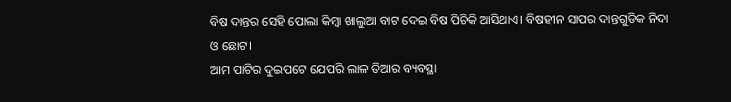ବିଷ ଦାନ୍ତର ସେହି ପୋଲା କିମ୍ବା ଖାଲୁଆ ବାଟ ଦେଇ ବିଷ ପିଚିକି ଆସିଥାଏ। ବିଷହୀନ ସାପର ଦାନ୍ତଗୁଡିକ ନିଦା ଓ ଛୋଟ।
ଆମ ପାଟିର ଦୁଇପଟେ ଯେପରି ଲାଳ ତିଆର ବ୍ୟବସ୍ଥା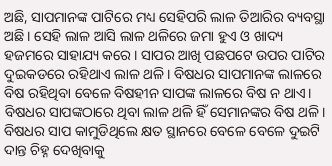ଅଛି, ସାପମାନଙ୍କ ପାଟିରେ ମଧ୍ୟ ସେହିପରି ଲାଳ ତିଆରିର ବ୍ୟବସ୍ଥା ଅଛି। ସେହି ଲାଳ ଆସି ଲାଳ ଥଳିରେ ଜମା ହୁଏ ଓ ଖାଦ୍ୟ ହଜମରେ ସାହାଯ୍ୟ କରେ। ସାପର ଆଖି ପଛପଟେ ଉପର ପାଟିର ଦୁଇକଡରେ ରହିଥାଏ ଲାଳ ଥଳି। ବିଷଧର ସାପମାନଙ୍କ ଲାଳରେ ବିଷ ରହିଥିବା ବେଳେ ବିଷହୀନ ସାପଙ୍କ ଲାଳରେ ବିଷ ନ ଥାଏ। ବିଷଧର ସାପଙ୍କଠାରେ ଥିବା ଲାଳ ଥଳି ହିଁ ସେମାନଙ୍କର ବିଷ ଥଳି।
ବିଷଧର ସାପ କାମୁଡିଥିଲେ କ୍ଷତ ସ୍ଥାନରେ ବେଳେ ବେଳେ ଦୁଇଟି ଦାନ୍ତ ଚିହ୍ନ ଦେଖିବାକୁ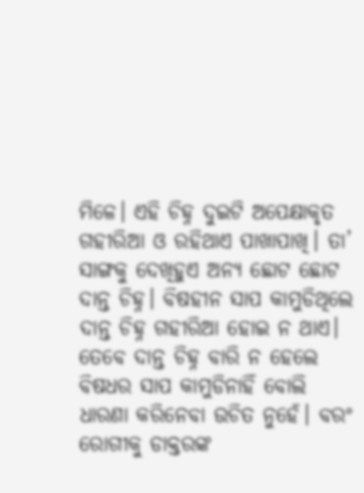ମିଳେ। ଏହି ଚିହ୍ନ ଦୁଇଟି ଅପେକ୍ଷାକୃତ ଗହୀରିଆ ଓ ରହିଥାଏ ପାଖାପାଖି। ତା’ ସାଙ୍ଗକୁ ଦେଖିହୁଏ ଅନ୍ୟ ଛୋଟ ଛୋଟ ଦାନ୍ତ ଚିହ୍ନ। ବିଷହୀନ ସାପ କାମୁଡିଥିଲେ ଦାନ୍ତ ଚିହ୍ନ ଗହୀରିଆ ହୋଇ ନ ଥାଏ। ତେବେ ଦାନ୍ତ ଚିହ୍ନ ବାରି ନ ହେଲେ ବିଷଧର ସାପ କାମୁଡିନାହିଁ ବୋଲି ଧାରଣା କରିନେବା ଉଚିତ ନୁହେଁ। ବରଂ ରୋଗୀକୁ ଡାକ୍ତରଙ୍କ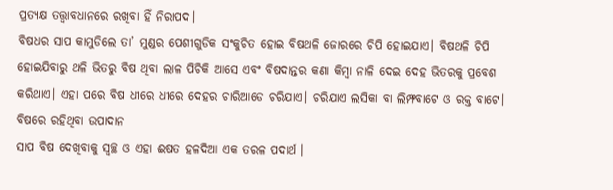ପ୍ରତ୍ୟକ୍ଷ ତତ୍ତ୍ୱାବଧାନରେ ରଖିବା ହିଁ ନିରାପଦ।
ବିଷଧର ସାପ କାମୁଡିଲେ ତା’ ମୁଣ୍ଡର ପେଶୀଗୁଡିକ ସଂକୁଚିତ ହୋଇ ବିଷଥଳି ଜୋରରେ ଚିପି ହୋଇଯାଏ। ବିଷଥଳି ଚିପି ହୋଇଯିବାରୁ ଥଳି ଭିତରୁ ବିଷ ଥିବା ଲାଳ ପିଚିକି ଆସେ ଏବଂ ବିଷଦାନ୍ତର କଣା କିମ୍ବା ନାଳି ଦେଇ ଦେହ ଭିତରକୁ ପ୍ରବେଶ କରିଥାଏ। ଏହା ପରେ ବିଷ ଧୀରେ ଧୀରେ ଦେହର ଚାରିଆଡେ ଚରିଯାଏ। ଚରିଯାଏ ଲସିକା ବା ଲିମ୍ଫବାଟେ ଓ ରକ୍ତ ବାଟେ।
ବିଷରେ ରହିଥିବା ଉପାଦାନ
ସାପ ବିଷ ଦେଖିବାକୁ ସ୍ବଚ୍ଛ ଓ ଏହା ଈଷତ ହଳଦିଆ ଏକ ତରଳ ପଦାର୍ଥ ।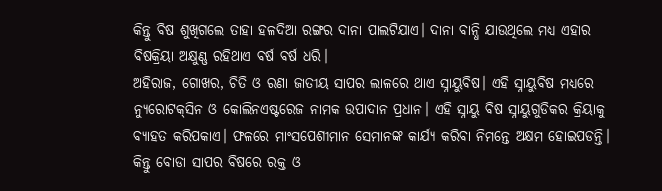କିନ୍ତୁ ବିଷ ଶୁଖିଗଲେ ତାହା ହଳଦିଆ ରଙ୍ଗର ଦାନା ପାଲଟିଯାଏ। ଦାନା ବାନ୍ଧି ଯାଉଥିଲେ ମଧ୍ୟ ଏହାର ବିଷକ୍ରିୟା ଅକ୍ଷୁଣ୍ଣ ରହିଥାଏ ବର୍ଷ ବର୍ଷ ଧରି।
ଅହିରାଜ, ଗୋଖର, ଚିତି ଓ ରଣା ଜାତୀୟ ସାପର ଲାଳରେ ଥାଏ ସ୍ନାୟୁବିଷ। ଏହି ସ୍ନାୟୁବିଷ ମଧ୍ୟରେ ନ୍ୟୁରୋଟକ୍‌ସିନ ଓ କୋଲିନଏଷ୍ଟରେଜ ନାମକ ଉପାଦାନ ପ୍ରଧାନ। ଏହି ସ୍ନାୟୁ ବିଷ ସ୍ନାୟୁଗୁଡିକର କ୍ରିୟାକୁ ବ୍ୟାହତ କରିପକାଏ। ଫଳରେ ମାଂସପେଶୀମାନ ସେମାନଙ୍କ କାର୍ଯ୍ୟ କରିବା ନିମନ୍ତେ ଅକ୍ଷମ ହୋଇପଡନ୍ତି। କିନ୍ତୁ ବୋଡା ସାପର ବିଷରେ ରକ୍ତ ଓ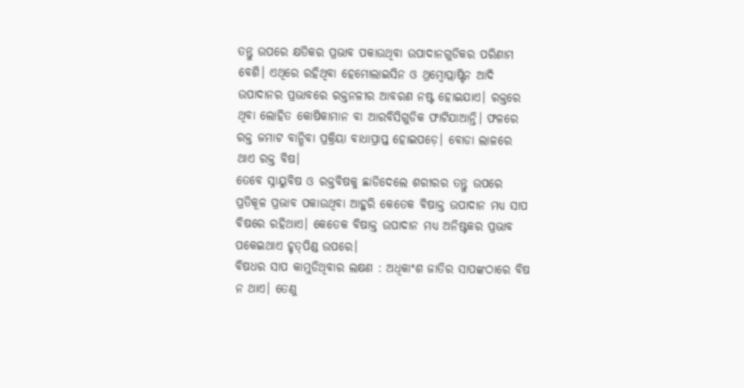ତନ୍ତୁ ଉପରେ କ୍ଷତିକର ପ୍ରଭାବ ପକାଉଥିବା ଉପାଦାନଗୁଡିକର ପରିଣାମ ବେଶି। ଏଥିରେ ରହିଥିବା ହେମୋଲାଇସିନ ଓ ଥ୍ରମ୍ବୋପ୍ଲାଷ୍ଟିନ ଆଦି ଉପାଦାନର ପ୍ରଭାବରେ ରକ୍ତନଳୀର ଆବରଣ ନଷ୍ଟ ହୋଇଯାଏ। ରକ୍ତରେ ଥିବା ଲୋହିତ କୋଷିକାମାନ ବା ଆରବିସିଗୁଡିକ ଫାଟିଯାଆନ୍ତି। ଫଳରେ ରକ୍ତ ଜମାଟ ବାନ୍ଧିବା ପ୍ରକ୍ରିୟା ବାଧାପ୍ରାପ୍ତ ହୋଇପଡ଼େ। ବୋଡା ଲାଳରେ ଥାଏ ରକ୍ତ ବିଷ।
ତେବେ ସ୍ନାୟୁବିଷ ଓ ରକ୍ତବିଷକୁ ଛାଡିଦେଲେ ଶରୀରର ତନ୍ତୁ ଉପରେ ପ୍ରତିକୂଳ ପ୍ରଭାବ ପକାଉଥିବା ଆହୁରି କେତେକ ବିଷାକ୍ତ ଉପାଦାନ ମଧ୍ୟ ସାପ ବିଷରେ ରହିଥାଏ। କେତେକ ବିଷାକ୍ତ ଉପାଦାନ ମଧ୍ୟ ଅନିଷ୍ଟକର ପ୍ରଭାବ ପକେଇଥାଏ ହୃତ୍‌ପିଣ୍ଡ ଉପରେ।
ବିଷଧର ସାପ କାମୁଡିଥିବାର ଲକ୍ଷଣ : ଅଧିକାଂଶ ଜାତିର ସାପଙ୍କଠାରେ ବିଷ ନ ଥାଏ। ତେଣୁ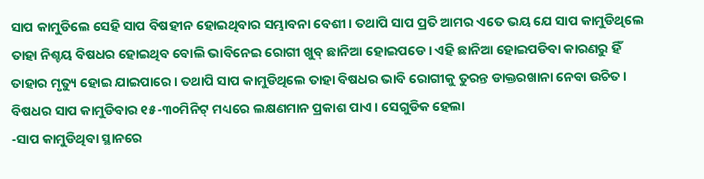ସାପ କାମୁଡିଲେ ସେହି ସାପ ବିଷହୀନ ହୋଇଥିବାର ସମ୍ଭାବନା ବେଶୀ। ତଥାପି ସାପ ପ୍ରତି ଆମର ଏତେ ଭୟ ଯେ ସାପ କାମୁଡିଥିଲେ ତାହା ନିଶ୍ଚୟ ବିଷଧର ହୋଇଥିବ ବୋଲି ଭାବିନେଇ ରୋଗୀ ଖୁବ୍‌ ଛାନିଆ ହୋଇପଡେ। ଏହି ଛାନିଆ ହୋଇପଡିବା କାରଣରୁ ହିଁ ତାହାର ମୃତ୍ୟୁ ହୋଇ ଯାଇପାରେ। ତଥାପି ସାପ କାମୁଡିଥିଲେ ତାହା ବିଷଧର ଭାବି ରୋଗୀକୁ ତୁରନ୍ତ ଡାକ୍ତରଖାନା ନେବା ଉଚିତ। ବିଷଧର ସାପ କାମୁଡିବାର ୧୫-୩୦ମିନିଟ୍‌ ମଧ୍ୟରେ ଲକ୍ଷଣମାନ ପ୍ରକାଶ ପାଏ। ସେଗୁଡିକ ହେଲା
-ସାପ କାମୁଡିଥିବା ସ୍ଥାନରେ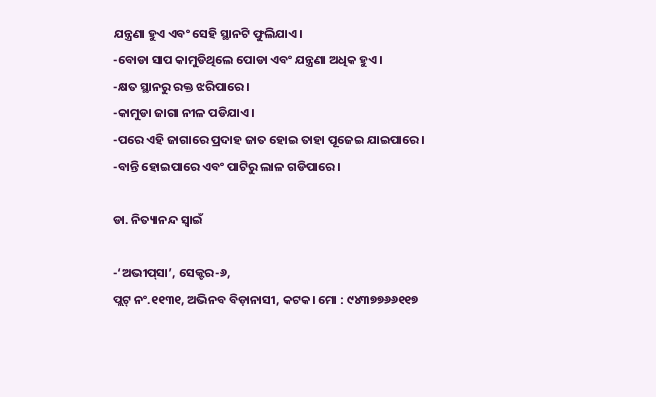ଯନ୍ତ୍ରଣା ହୁଏ ଏବଂ ସେହି ସ୍ଥାନଟି ଫୁଲିଯାଏ।
-ବୋଡା ସାପ କାମୁଡିଥିଲେ ପୋଡା ଏବଂ ଯନ୍ତ୍ରଣା ଅଧିକ ହୁଏ।
-କ୍ଷତ ସ୍ଥାନରୁ ରକ୍ତ ଝରିପାରେ।
-କାମୁଡା ଜାଗା ନୀଳ ପଡିଯାଏ।
-ପରେ ଏହି ଜାଗାରେ ପ୍ରଦାହ ଜାତ ହୋଇ ତାହା ପୂଜେଇ ଯାଇପାରେ।
-ବାନ୍ତି ହୋଇପାରେ ଏବଂ ପାଟିରୁ ଲାଳ ଗଡିପାରେ।

ଡା. ନିତ୍ୟାନନ୍ଦ ସ୍ବାଇଁ

-‘ଅଭୀପ୍‌ସା’, ସେକ୍ଟର-୬,
ପ୍ଲଟ୍‌ ନଂ.୧୧୩୧, ଅଭିନବ ବିଡ଼ାନାସୀ, କଟକ। ମୋ : ୯୪୩୭୭୬୬୧୧୭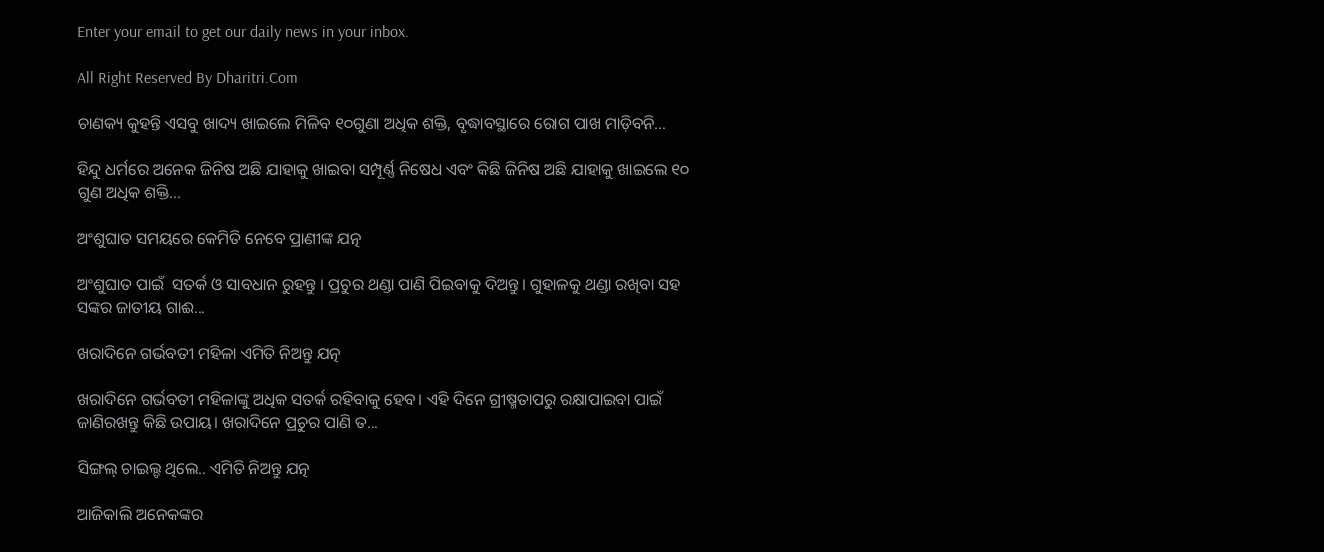Enter your email to get our daily news in your inbox.

All Right Reserved By Dharitri.Com

ଚାଣକ୍ୟ କୁହନ୍ତି ଏସବୁ ଖାଦ୍ୟ ଖାଇଲେ ମିଳିବ ୧୦ଗୁଣା ଅଧିକ ଶକ୍ତି, ବୃଦ୍ଧାବସ୍ଥାରେ ରୋଗ ପାଖ ମାଡ଼ିବନି…

ହିନ୍ଦୁ ଧର୍ମରେ ଅନେକ ଜିନିଷ ଅଛି ଯାହାକୁ ଖାଇବା ସମ୍ପୂର୍ଣ୍ଣ ନିଷେଧ ଏବଂ କିଛି ଜିନିଷ ଅଛି ଯାହାକୁ ଖାଇଲେ ୧୦ ଗୁଣ ଅଧିକ ଶକ୍ତି...

ଅଂଶୁଘାତ ସମୟରେ କେମିତି ନେବେ ପ୍ରାଣୀଙ୍କ ଯତ୍ନ

ଅଂଶୁଘାତ ପାଇଁ  ସତର୍କ ଓ ସାବଧାନ ରୁହନ୍ତୁ । ପ୍ରଚୁର ଥଣ୍ଡା ପାଣି ପିଇବାକୁ ଦିଅନ୍ତୁ। ଗୁହାଳକୁ ଥଣ୍ଡା ରଖିବା ସହ ସଙ୍କର ଜାତୀୟ ଗାଈ...

ଖରାଦିନେ ଗର୍ଭବତୀ ମହିଳା ଏମିତି ନିଅନ୍ତୁ ଯତ୍ନ

ଖରାଦିନେ ଗର୍ଭବତୀ ମହିଳାଙ୍କୁ ଅଧିକ ସତର୍କ ରହିବାକୁ ହେବ। ଏହି ଦିନେ ଗ୍ରୀଷ୍ମତାପରୁ ରକ୍ଷାପାଇବା ପାଇଁ ଜାଣିରଖନ୍ତୁ କିଛି ଉପାୟ। ଖରାଦିନେ ପ୍ରଚୁର ପାଣି ତ...

ସିଙ୍ଗଲ୍‌ ଚାଇଲ୍ଡ ଥିଲେ.. ଏମିତି ନିଅନ୍ତୁ ଯତ୍ନ

ଆଜିକାଲି ଅନେକଙ୍କର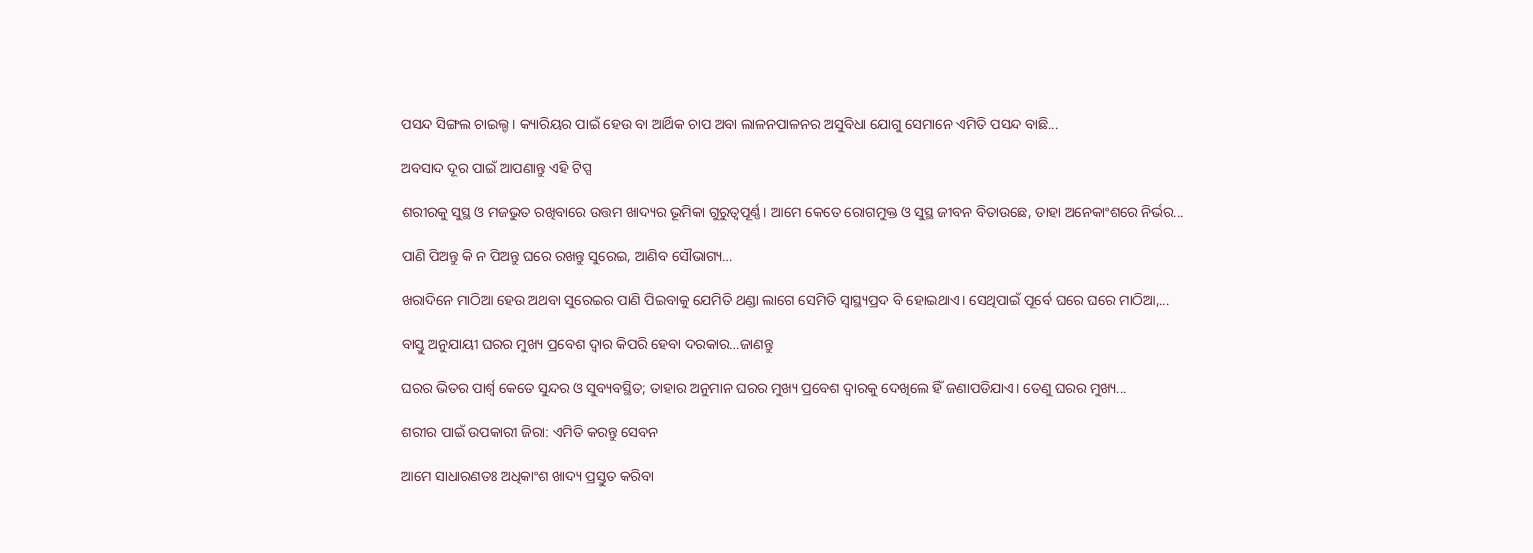ପସନ୍ଦ ସିଙ୍ଗଲ ଚାଇଲ୍ଡ। କ୍ୟାରିୟର ପାଇଁ ହେଉ ବା ଆର୍ଥିକ ଚାପ ଅବା ଲାଳନପାଳନର ଅସୁବିଧା ଯୋଗୁ ସେମାନେ ଏମିତି ପସନ୍ଦ ବାଛି...

ଅବସାଦ ଦୂର ପାଇଁ ଆପଣାନ୍ତୁ ଏହି ଟିପ୍ସ

ଶରୀରକୁ ସୁସ୍ଥ ଓ ମଜଭୁତ ରଖିବାରେ ଉତ୍ତମ ଖାଦ୍ୟର ଭୂମିକା ଗୁରୁତ୍ୱପୂର୍ଣ୍ଣ। ଆମେ କେତେ ରୋଗମୁକ୍ତ ଓ ସୁସ୍ଥ ଜୀବନ ବିତାଉଛେ, ତାହା ଅନେକାଂଶରେ ନିର୍ଭର...

ପାଣି ପିଅନ୍ତୁ କି ନ ପିଅନ୍ତୁ ଘରେ ରଖନ୍ତୁ ସୁରେଇ, ଆଣିବ ସୌଭାଗ୍ୟ…

ଖରାଦିନେ ମାଠିଆ ହେଉ ଅଥବା ସୁରେଇର ପାଣି ପିଇବାକୁ ଯେମିତି ଥଣ୍ଡା ଲାଗେ ସେମିତି ସ୍ବାସ୍ଥ୍ୟପ୍ରଦ ବି ହୋଇଥାଏ। ସେଥିପାଇଁ ପୂର୍ବେ ଘରେ ଘରେ ମାଠିଆ,...

ବାସ୍ତୁ ଅନୁଯାୟୀ ଘରର ମୁଖ୍ୟ ପ୍ରବେଶ ଦ୍ୱାର କିପରି ହେବା ଦରକାର…ଜାଣନ୍ତୁ

ଘରର ଭିତର ପାର୍ଶ୍ୱ କେତେ ସୁନ୍ଦର ଓ ସୁବ୍ୟବସ୍ଥିତ; ତାହାର ଅନୁମାନ ଘରର ମୁଖ୍ୟ ପ୍ରବେଶ ଦ୍ୱାରକୁ ଦେଖିଲେ ହିଁ ଜଣାପଡିଯାଏ। ତେଣୁ ଘରର ମୁଖ୍ୟ...

ଶରୀର ପାଇଁ ଉପକାରୀ ଜିରା: ଏମିତି କରନ୍ତୁ ସେବନ

ଆମେ ସାଧାରଣତଃ ଅଧିକାଂଶ ଖାଦ୍ୟ ପ୍ରସ୍ତୁତ କରିବା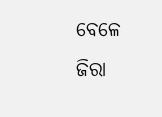ବେଳେ ଜିରା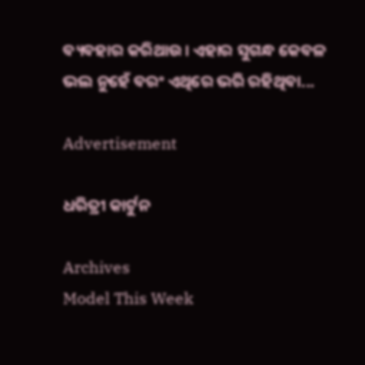ବ୍ୟବହାର କରିଥାଉ। ଏହାର ସୁଗନ୍ଧ କେବଳ ଭଲ ନୁହେଁ ବରଂ ଏଥିରେ ଭରି ରହିଥିବା...

Advertisement

ଧରିତ୍ରୀ କାର୍ଟୁନ

Archives
Model This Week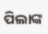ପିଲାଙ୍କ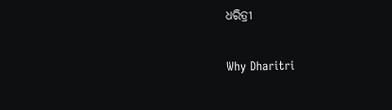ଧରିତ୍ରୀ

Why Dharitri